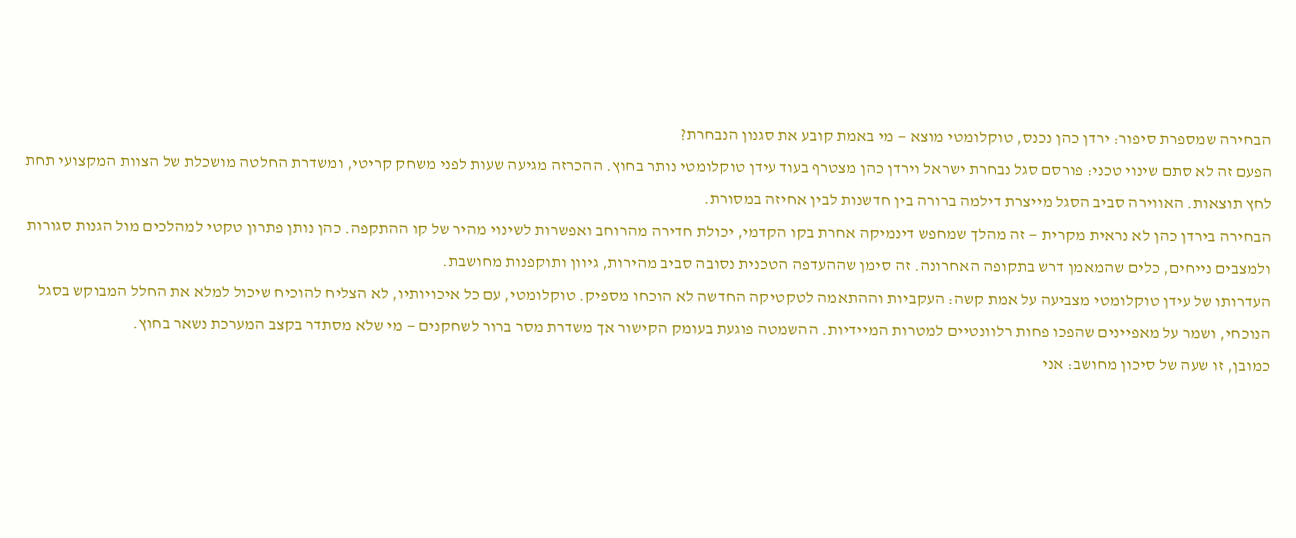הבחירה שמספרת סיפור: ירדן כהן נכנס, טוקלומטי מוצא — מי באמת קובע את סגנון הנבחרת?
הפעם זה לא סתם שינוי טכני: פורסם סגל נבחרת ישראל וירדן כהן מצטרף בעוד עידן טוקלומטי נותר בחוץ. ההכרזה מגיעה שעות לפני משחק קריטי, ומשדרת החלטה מושכלת של הצוות המקצועי תחת לחץ תוצאות. האווירה סביב הסגל מייצרת דילמה ברורה בין חדשנות לבין אחיזה במסורת.
הבחירה בירדן כהן לא נראית מקרית — זה מהלך שמחפש דינמיקה אחרת בקו הקדמי, יכולת חדירה מהרוחב ואפשרות לשינוי מהיר של קו ההתקפה. כהן נותן פתרון טקטי למהלכים מול הגנות סגורות ולמצבים נייחים, כלים שהמאמן דרש בתקופה האחרונה. זה סימן שההעדפה הטכנית נסובה סביב מהירות, גיוון ותוקפנות מחושבת.
העדרותו של עידן טוקלומטי מצביעה על אמת קשה: העקביות וההתאמה לטקטיקה החדשה לא הוכחו מספיק. טוקלומטי, עם כל איכויותיו, לא הצליח להוכיח שיכול למלא את החלל המבוקש בסגל הנוכחי, ושמר על מאפיינים שהפכו פחות רלוונטיים למטרות המיידיות. ההשמטה פוגעת בעומק הקישור אך משדרת מסר ברור לשחקנים — מי שלא מסתדר בקצב המערכת נשאר בחוץ.
כמובן, זו שעה של סיכון מחושב: אני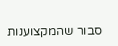סבור שהמקצוענות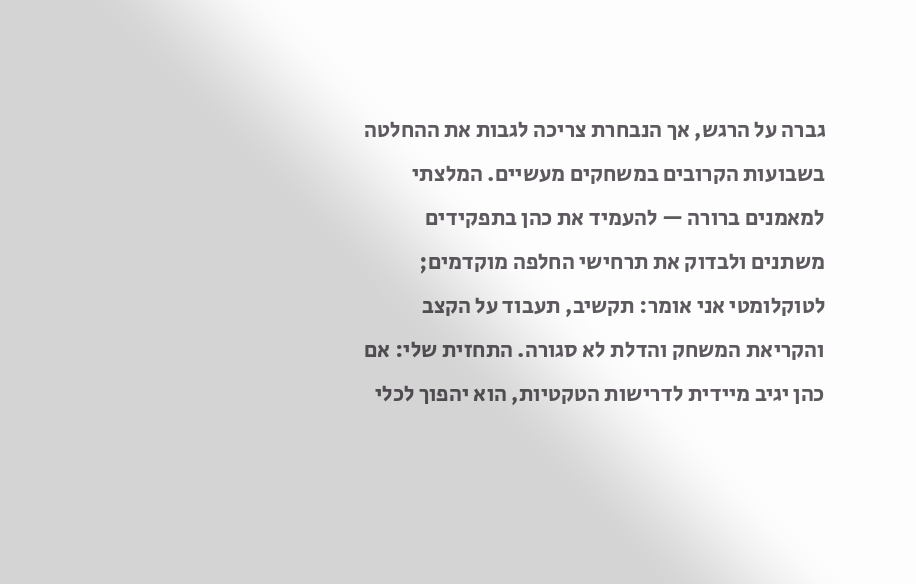גברה על הרגש, אך הנבחרת צריכה לגבות את ההחלטה בשבועות הקרובים במשחקים מעשיים. המלצתי למאמנים ברורה — להעמיד את כהן בתפקידים משתנים ולבדוק את תרחישי החלפה מוקדמים; לטוקלומטי אני אומר: תקשיב, תעבוד על הקצב והקריאת המשחק והדלת לא סגורה. התחזית שלי: אם כהן יגיב מיידית לדרישות הטקטיות, הוא יהפוך לכלי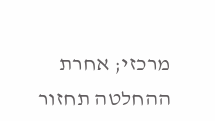מרכזי; אחרת ההחלטה תחזור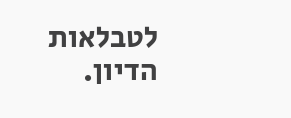לטבלאות הדיון.